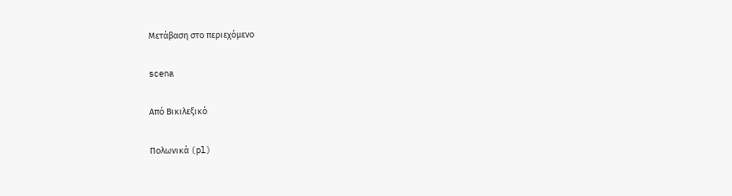Μετάβαση στο περιεχόμενο

scena

Από Βικιλεξικό

Πολωνικά (pl)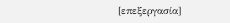[επεξεργασία]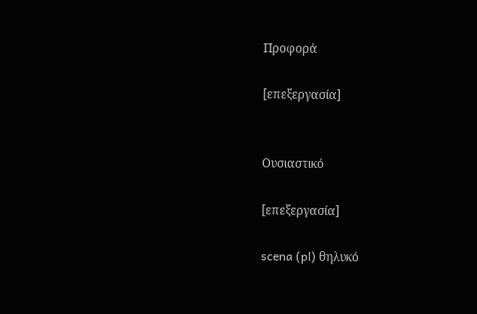Προφορά

[επεξεργασία]


Ουσιαστικό

[επεξεργασία]

scena (pl) θηλυκό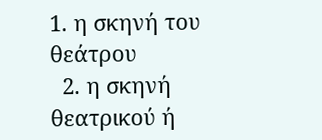1. η σκηνή του θεάτρου
  2. η σκηνή θεατρικού ή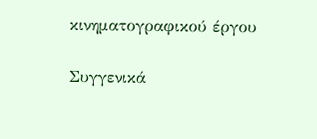κινηματογραφικού έργου

Συγγενικά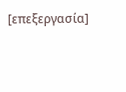[επεξεργασία]